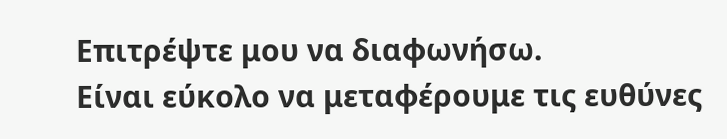Επιτρέψτε μου να διαφωνήσω.
Είναι εύκολο να μεταφέρουμε τις ευθύνες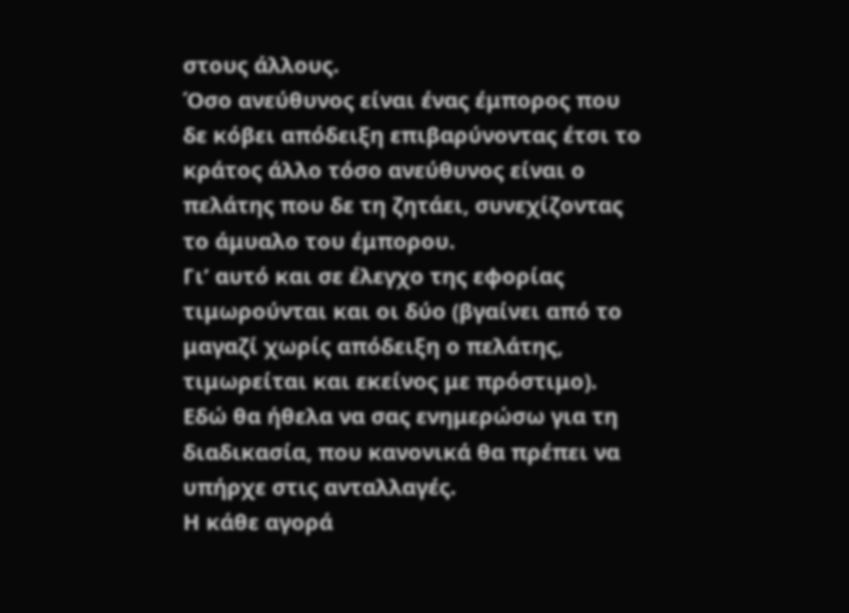στους άλλους.
Όσο ανεύθυνος είναι ένας έμπορος που δε κόβει απόδειξη επιβαρύνοντας έτσι το κράτος άλλο τόσο ανεύθυνος είναι ο πελάτης που δε τη ζητάει, συνεχίζοντας το άμυαλο του έμπορου.
Γι’ αυτό και σε έλεγχο της εφορίας τιμωρούνται και οι δύο (βγαίνει από το μαγαζί χωρίς απόδειξη ο πελάτης, τιμωρείται και εκείνος με πρόστιμο).
Εδώ θα ήθελα να σας ενημερώσω για τη διαδικασία, που κανονικά θα πρέπει να υπήρχε στις ανταλλαγές.
Η κάθε αγορά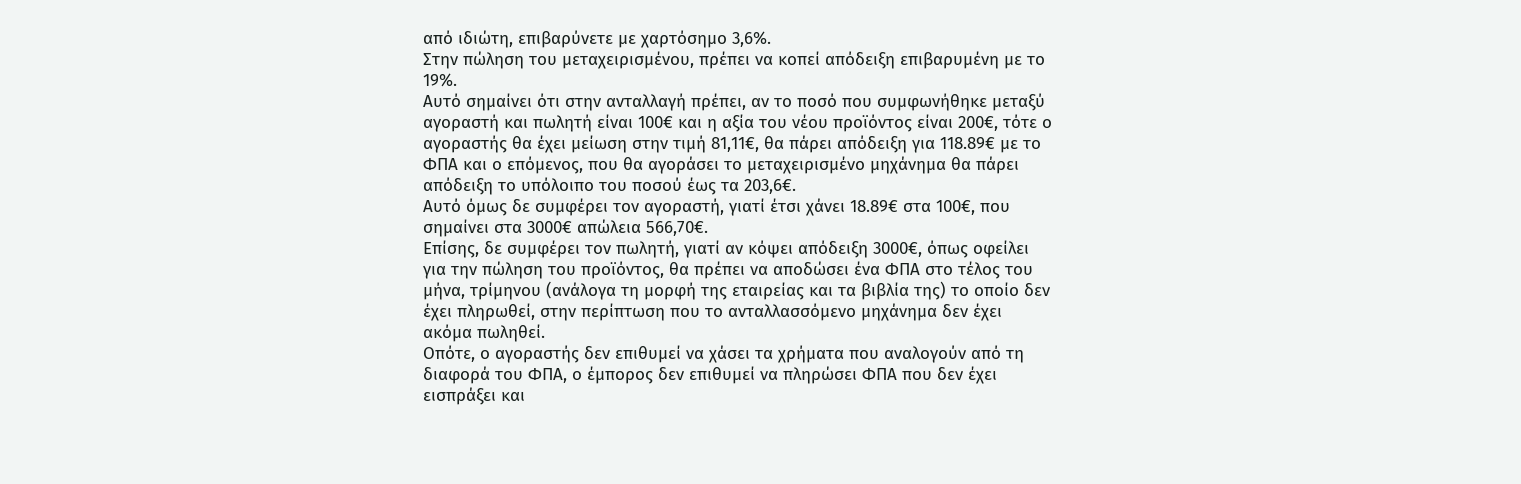από ιδιώτη, επιβαρύνετε με χαρτόσημο 3,6%.
Στην πώληση του μεταχειρισμένου, πρέπει να κοπεί απόδειξη επιβαρυμένη με το 19%.
Αυτό σημαίνει ότι στην ανταλλαγή πρέπει, αν το ποσό που συμφωνήθηκε μεταξύ αγοραστή και πωλητή είναι 100€ και η αξία του νέου προϊόντος είναι 200€, τότε ο αγοραστής θα έχει μείωση στην τιμή 81,11€, θα πάρει απόδειξη για 118.89€ με το ΦΠΑ και ο επόμενος, που θα αγοράσει το μεταχειρισμένο μηχάνημα θα πάρει απόδειξη το υπόλοιπο του ποσού έως τα 203,6€.
Αυτό όμως δε συμφέρει τον αγοραστή, γιατί έτσι χάνει 18.89€ στα 100€, που σημαίνει στα 3000€ απώλεια 566,70€.
Επίσης, δε συμφέρει τον πωλητή, γιατί αν κόψει απόδειξη 3000€, όπως οφείλει για την πώληση του προϊόντος, θα πρέπει να αποδώσει ένα ΦΠΑ στο τέλος του μήνα, τρίμηνου (ανάλογα τη μορφή της εταιρείας και τα βιβλία της) το οποίο δεν έχει πληρωθεί, στην περίπτωση που το ανταλλασσόμενο μηχάνημα δεν έχει ακόμα πωληθεί.
Οπότε, ο αγοραστής δεν επιθυμεί να χάσει τα χρήματα που αναλογούν από τη διαφορά του ΦΠΑ, ο έμπορος δεν επιθυμεί να πληρώσει ΦΠΑ που δεν έχει εισπράξει και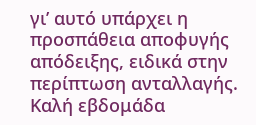γι’ αυτό υπάρχει η προσπάθεια αποφυγής απόδειξης, ειδικά στην περίπτωση ανταλλαγής.
Καλή εβδομάδα